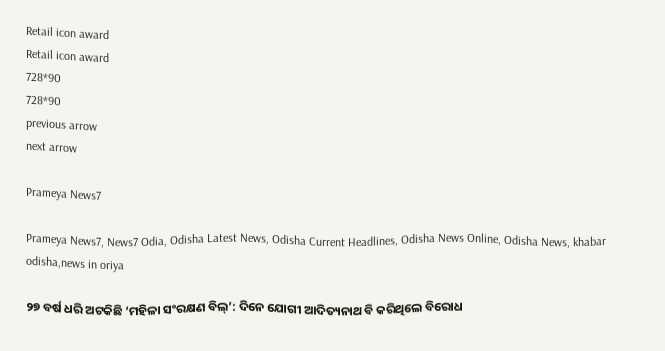Retail icon award
Retail icon award
728*90
728*90
previous arrow
next arrow

Prameya News7

Prameya News7, News7 Odia, Odisha Latest News, Odisha Current Headlines, Odisha News Online, Odisha News, khabar odisha,news in oriya

୨୭ ବର୍ଷ ଧରି ଅଟକିଛି ‘ମହିଳା ସଂରକ୍ଷଣ ବିଲ୍‌’: ଦିନେ ଯୋଗୀ ଆଦିତ୍ୟନାଥ ବି କରିଥିଲେ ବିରୋଧ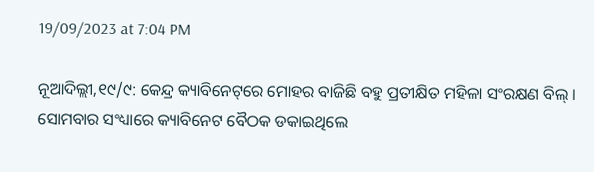19/09/2023 at 7:04 PM

ନୂଆଦିଲ୍ଲୀ,୧୯/୯: କେନ୍ଦ୍ର କ୍ୟାବିନେଟ୍‌ରେ ମୋହର ବାଜିଛି ବହୁ ପ୍ରତୀକ୍ଷିତ ମହିଳା ସଂରକ୍ଷଣ ବିଲ୍ । ସୋମବାର ସଂଧ୍ୟାରେ କ୍ୟାବିନେଟ ବୈଠକ ଡକାଇଥିଲେ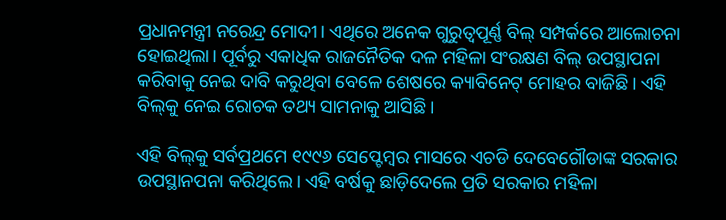ପ୍ରଧାନମନ୍ତ୍ରୀ ନରେନ୍ଦ୍ର ମୋଦୀ। ଏଥିରେ ଅନେକ ଗୁରୁତ୍ୱପୂର୍ଣ୍ଣ ବିଲ୍ ସମ୍ପର୍କରେ ଆଲୋଚନା ହୋଇଥିଲା। ପୂର୍ବରୁ ଏକାଧିକ ରାଜନୈତିକ ଦଳ ମହିଳା ସଂରକ୍ଷଣ ବିଲ୍ ଉପସ୍ଥାପନା କରିବାକୁ ନେଇ ଦାବି କରୁଥିବା ବେଳେ ଶେଷରେ କ୍ୟାବିନେଟ୍ ମୋହର ବାଜିଛି। ଏହି ବିଲ୍‌କୁ ନେଇ ରୋଚକ ତଥ୍ୟ ସାମନାକୁ ଆସିଛି।

ଏହି ବିଲ୍‌କୁ ସର୍ବପ୍ରଥମେ ୧୯୯୬ ସେପ୍ଟେମ୍ବର ମାସରେ ଏଚଡି ଦେବେଗୌଡାଙ୍କ ସରକାର ଉପସ୍ଥାନପନା କରିଥିଲେ। ଏହି ବର୍ଷକୁ ଛାଡ଼ିଦେଲେ ପ୍ରତି ସରକାର ମହିଳା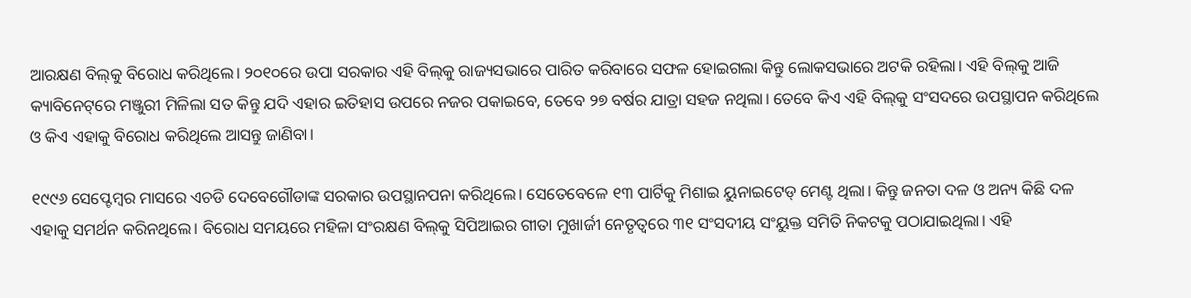ଆରକ୍ଷଣ ବିଲ୍‌କୁ ବିରୋଧ କରିଥିଲେ। ୨୦୧୦ରେ ଉପା ସରକାର ଏହି ବିଲ୍‌କୁ ରାଜ୍ୟସଭାରେ ପାରିତ କରିବାରେ ସଫଳ ହୋଇଗଲା କିନ୍ତୁ ଲୋକସଭାରେ ଅଟକି ରହିଲା। ଏହି ବିଲ୍‌କୁ ଆଜି କ୍ୟାବିନେଟ୍‌ରେ ମଞ୍ଜୁରୀ ମିଳିଲା ସତ କିନ୍ତୁ ଯଦି ଏହାର ଇତିହାସ ଉପରେ ନଜର ପକାଇବେ, ତେବେ ୨୭ ବର୍ଷର ଯାତ୍ରା ସହଜ ନଥିଲା। ତେବେ କିଏ ଏହି ବିଲ୍‌କୁ ସଂସଦରେ ଉପସ୍ଥାପନ କରିଥିଲେ ଓ କିଏ ଏହାକୁ ବିରୋଧ କରିଥିଲେ ଆସନ୍ତୁ ଜାଣିବା।

୧୯୯୬ ସେପ୍ଟେମ୍ବର ମାସରେ ଏଚଡି ଦେବେଗୌଡାଙ୍କ ସରକାର ଉପସ୍ଥାନପନା କରିଥିଲେ। ସେତେବେଳେ ୧୩ ପାର୍ଟିକୁ ମିଶାଇ ୟୁନାଇଟେଡ୍‌ ମେଣ୍ଟ ଥିଲା। କିନ୍ତୁ ଜନତା ଦଳ ଓ ଅନ୍ୟ କିଛି ଦଳ ଏହାକୁ ସମର୍ଥନ କରିନଥିଲେ। ବିରୋଧ ସମୟରେ ମହିଳା ସଂରକ୍ଷଣ ବିଲ୍‌କୁ ସିପିଆଇର ଗୀତା ମୁଖାର୍ଜୀ ନେତୃତ୍ୱରେ ୩୧ ସଂସଦୀୟ ସଂୟୁକ୍ତ ସମିତି ନିକଟକୁ ପଠାଯାଇଥିଲା। ଏହି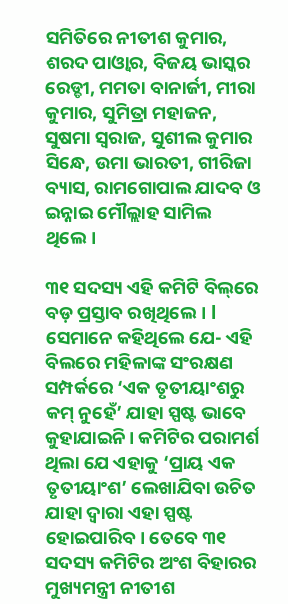ସମିତିରେ ନୀତୀଶ କୁମାର, ଶରଦ ପାଓ୍ୱାର, ବିଜୟ ଭାସ୍କର ରେଡ୍ଡୀ, ମମତା ବାନାର୍ଜୀ, ମୀରା କୁମାର, ସୁମିତ୍ରା ମହାଜନ, ସୁଷମା ସ୍ୱରାଜ, ସୁଶୀଲ କୁମାର ସିନ୍ଧେ, ଉମା ଭାରତୀ, ଗୀରିଜା ବ୍ୟାସ, ରାମଗୋପାଲ ଯାଦବ ଓ ଇନ୍ନାଇ ମୌଲ୍ଲାହ ସାମିଲ ଥିଲେ।

୩୧ ସଦସ୍ୟ ଏହି କମିଟି ବିଲ୍‌ରେ ବଡ଼ ପ୍ରସ୍ତାବ ରଖିଥିଲେ। l ସେମାନେ କହିଥିଲେ ଯେ- ଏହି ବିଲରେ ମହିଳାଙ୍କ ସଂରକ୍ଷଣ ସମ୍ପର୍କରେ ‘ଏକ ତୃତୀୟାଂଶରୁ କମ୍ ନୁହେଁ’ ଯାହା ସ୍ପଷ୍ଟ ଭାବେ କୁହାଯାଇନି। କମିଟିର ପରାମର୍ଶ ଥିଲା ଯେ ଏହାକୁ ‘ପ୍ରାୟ ଏକ ତୃତୀୟାଂଶ’ ଲେଖାଯିବା ଉଚିତ ଯାହା ଦ୍ୱାରା ଏହା ସ୍ପଷ୍ଟ ହୋଇପାରିବ। ତେବେ ୩୧ ସଦସ୍ୟ କମିଟିର ଅଂଶ ବିହାରର ମୁଖ୍ୟମନ୍ତ୍ରୀ ନୀତୀଶ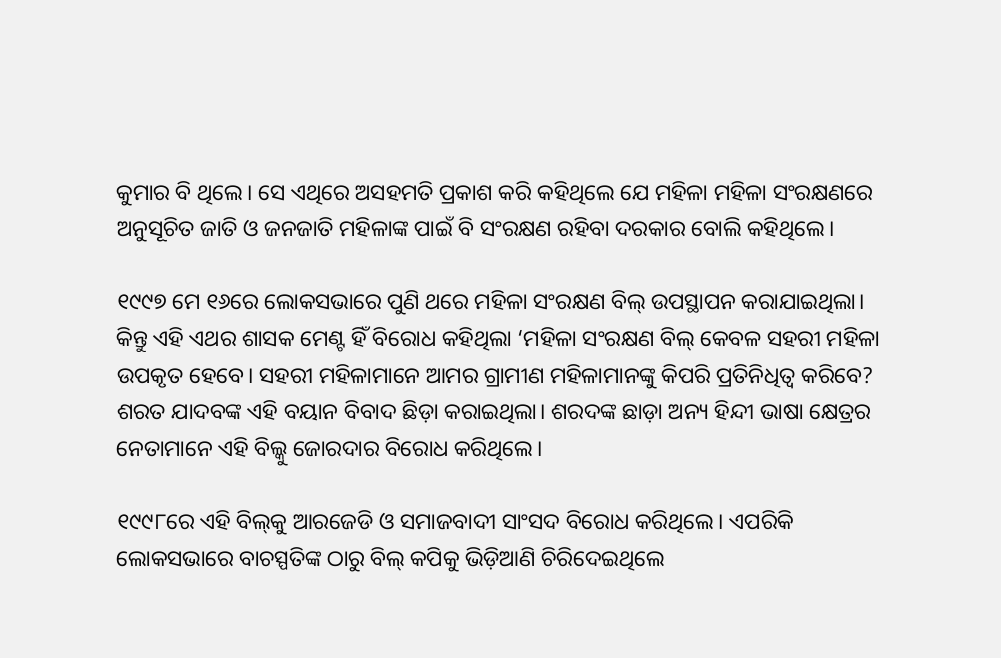କୁମାର ବି ଥିଲେ। ସେ ଏଥିରେ ଅସହମତି ପ୍ରକାଶ କରି କହିଥିଲେ ଯେ ମହିଳା ମହିଳା ସଂରକ୍ଷଣରେ ଅନୁସୂଚିତ ଜାତି ଓ ଜନଜାତି ମହିଳାଙ୍କ ପାଇଁ ବି ସଂରକ୍ଷଣ ରହିବା ଦରକାର ବୋଲି କହିଥିଲେ।

୧୯୯୭ ମେ ୧୬ରେ ଲୋକସଭାରେ ପୁଣି ଥରେ ମହିଳା ସଂରକ୍ଷଣ ବିଲ୍‌ ଉପସ୍ଥାପନ କରାଯାଇଥିଲା। କିନ୍ତୁ ଏହି ଏଥର ଶାସକ ମେଣ୍ଟ ହିଁ ବିରୋଧ କହିଥିଲା ‘ମହିଳା ସଂରକ୍ଷଣ ବିଲ୍ କେବଳ ସହରୀ ମହିଳା ଉପକୃତ ହେବେ। ସହରୀ ମହିଳାମାନେ ଆମର ଗ୍ରାମୀଣ ମହିଳାମାନଙ୍କୁ କିପରି ପ୍ରତିନିଧିତ୍ୱ କରିବେ? ଶରତ ଯାଦବଙ୍କ ଏହି ବୟାନ ବିବାଦ ଛିଡ଼ା କରାଇଥିଲା। ଶରଦଙ୍କ ଛାଡ଼ା ଅନ୍ୟ ହିନ୍ଦୀ ଭାଷା କ୍ଷେତ୍ରର ନେତାମାନେ ଏହି ବିଲ୍କୁ ଜୋରଦାର ବିରୋଧ କରିଥିଲେ।

୧୯୯୮ରେ ଏହି ବିଲ୍‌କୁ ଆରଜେଡି ଓ ସମାଜବାଦୀ ସାଂସଦ ବିରୋଧ କରିଥିଲେ। ଏପରିକି ଲୋକସଭାରେ ବାଚସ୍ପତିଙ୍କ ଠାରୁ ବିଲ୍‌ କପିକୁ ଭିଡ଼ିଆଣି ଚିରିଦେଇଥିଲେ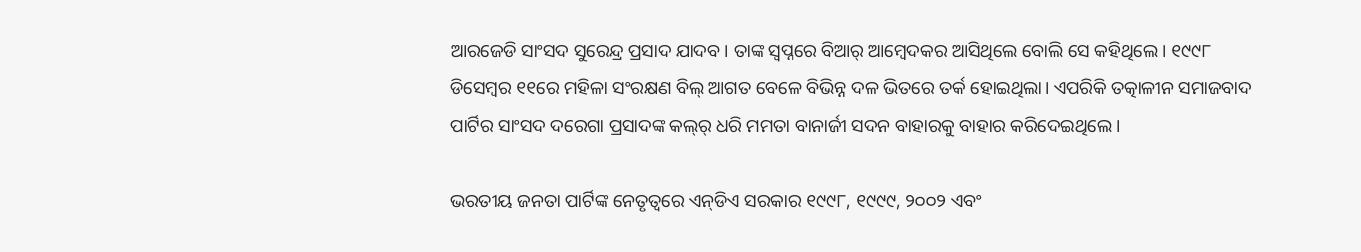ଆରଜେଡି ସାଂସଦ ସୁରେନ୍ଦ୍ର ପ୍ରସାଦ ଯାଦବ। ତାଙ୍କ ସ୍ୱପ୍ନରେ ବିଆର୍‌ ଆମ୍ବେଦକର ଆସିଥିଲେ ବୋଲି ସେ କହିଥିଲେ। ୧୯୯୮ ଡିସେମ୍ବର ୧୧ରେ ମହିଳା ସଂରକ୍ଷଣ ବିଲ୍‌ ଆଗତ ବେଳେ ବିଭିନ୍ନ ଦଳ ଭିତରେ ତର୍କ ହୋଇଥିଲା। ଏପରିକି ତତ୍କାଳୀନ ସମାଜବାଦ ପାର୍ଟିର ସାଂସଦ ଦରେଗା ପ୍ରସାଦଙ୍କ କଲ୍‌ର୍ ଧରି ମମତା ବାନାର୍ଜୀ ସଦନ ବାହାରକୁ ବାହାର କରିଦେଇଥିଲେ।

ଭରତୀୟ ଜନତା ପାର୍ଟିଙ୍କ ନେତୃତ୍ୱରେ ଏନ୍‌ଡିଏ ସରକାର ୧୯୯୮, ୧୯୯୯, ୨୦୦୨ ଏବଂ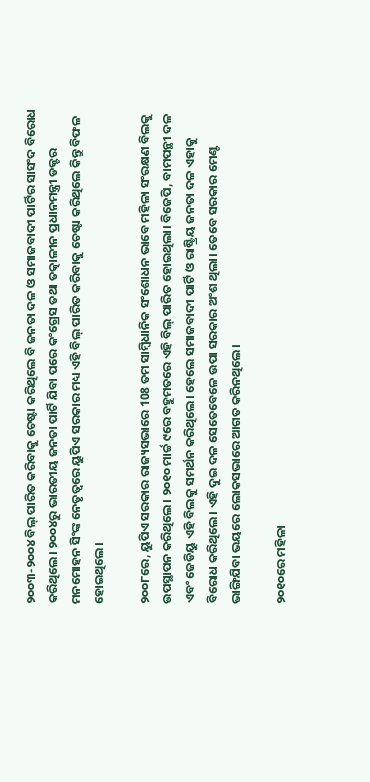୨୦୦୩-୨୦୦୪ ବିଲ୍‌ ପାରିତ କରିବାକୁ ଚେଷ୍ଟା କରିଥିଲେ ବି ଜନତା ଦଳ ଓ ସମାଜବାଦୀ ପାର୍ଟିର ସାସଂଦ ବିରୋଧ କରିଥିଲେ। ୨୦୦୪ରୁ ଭାରତୀୟ ଜନତା ପାର୍ଟି ଯିବା ପରେ କଂଗ୍ରେସ ତଥା ତତ୍କାଳୀନ ପ୍ରଧାନମନ୍ତ୍ରୀ ଡକ୍ଟର ମନମୋହନ ସିଂଙ୍କ ନେତୃତ୍ୱରେ ୟୁପିଏ ସରକାର ମଧ୍ୟ ଏହି ବିଲ୍ ପାରିତ କରିବାକୁ ଚେଷ୍ଟା କରିଥିଲେ କିନ୍ତୁ ବିଫଳ ହୋଇଥିଲେ।

୨୦୦୮ରେ, ୟୁପିଏ ସରକାର ରାଜ୍ୟସଭାରେ 108 ତମ ସାମ୍ବିଧାନିକ ସଂଶୋଧନ ଭାବେ ମହିଳା ସଂରକ୍ଷଣ ବିଲକୁ ଉପସ୍ଥାପନ କରିଥିଲେ। ୨୦୧୦ ମାର୍ଚ୍ଚ ୯ରେ ବହୁମତରେ ଏହି ବିଲ୍ ପାରିତ ହୋଇଥିଲା। ବିଜେପି, ବାମପନ୍ଥୀ ଦଳ ଏବଂ ଜେଡିୟୁ ଏହି ବିଲକୁ ସମର୍ଥନ କରିଥିଲେ। ହେଲେ ସମାଜବାଦୀ ପାର୍ଟି ଓ ରାଷ୍ଟ୍ରିୟ ଜନତା ଦଳ ଏହାକୁ ବିରୋଧ କରିଥିଲେ। ଏହି ଦୁଇ ଦଳ ସେତେବେଳେ ଉପା ସରକାର ଅଂଶ ଥିଲା। ତେବେ ସରକାର ମେଣ୍ଟ ଭାଙ୍ଗିଯିବା ଭୟରେ ଲୋକସଭାରେ ଆଗତ କରିନଥିଲେ।

୨୦୧୦ରେ ମହିଳା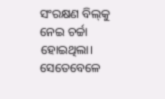ସଂରକ୍ଷଣ ବିଲ୍‌କୁ ନେଇ ଚର୍ଚ୍ଚା ହୋଇଥିଲା। ସେତେବେଳେ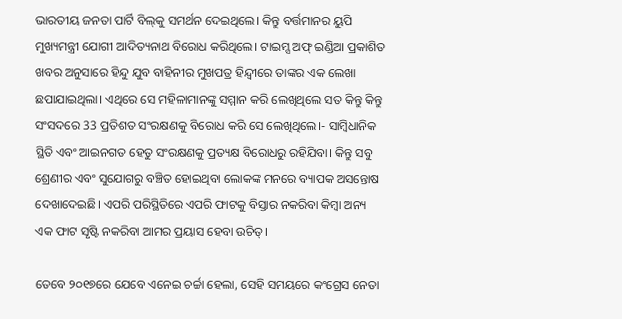ଭାରତୀୟ ଜନତା ପାର୍ଟି ବିଲ୍‌କୁ ସମର୍ଥନ ଦେଇଥିଲେ। କିନ୍ତୁ ବର୍ତ୍ତମାନର ୟୁପି ମୁଖ୍ୟମନ୍ତ୍ରୀ ଯୋଗୀ ଆଦିତ୍ୟନାଥ ବିରୋଧ କରିଥିଲେ। ଟାଇମ୍ସ ଅଫ୍‌ ଇଣ୍ଡିଆ ପ୍ରକାଶିତ ଖବର ଅନୁସାରେ ହିନ୍ଦୁ ଯୁବ ବାହିନୀର ମୁଖପତ୍ର ହିନ୍ଦ୍ୱୀରେ ତାଙ୍କର ଏକ ଲେଖା ଛପାଯାଇଥିଲା। ଏଥିରେ ସେ ମହିଳାମାନଙ୍କୁ ସମ୍ମାନ କରି ଲେଖିଥିଲେ ସତ କିନ୍ତୁ କିନ୍ତୁ ସଂସଦରେ 33 ପ୍ରତିଶତ ସଂରକ୍ଷଣକୁ ବିରୋଧ କରି ସେ ଲେଖିଥିଲେ।- ସାମ୍ବିଧାନିକ ସ୍ଥିତି ଏବଂ ଆଇନଗତ ହେତୁ ସଂରକ୍ଷଣକୁ ପ୍ରତ୍ୟକ୍ଷ ବିରୋଧରୁ ରହିଯିବା। କିନ୍ତୁ ସବୁ ଶ୍ରେଣୀର ଏବଂ ସୁଯୋଗରୁ ବଞ୍ଚିତ ହୋଇଥିବା ଲୋକଙ୍କ ମନରେ ବ୍ୟାପକ ଅସନ୍ତୋଷ ଦେଖାଦେଇଛି। ଏପରି ପରିସ୍ଥିତିରେ ଏପରି ଫାଟକୁ ବିସ୍ତାର ନକରିବା କିମ୍ବା ଅନ୍ୟ ଏକ ଫାଟ ସୃଷ୍ଟି ନକରିବା ଆମର ପ୍ରୟାସ ହେବା ଉଚିତ୍।

ତେବେ ୨୦୧୭ରେ ଯେବେ ଏନେଇ ଚର୍ଚ୍ଚା ହେଲା, ସେହି ସମୟରେ କଂଗ୍ରେସ ନେତା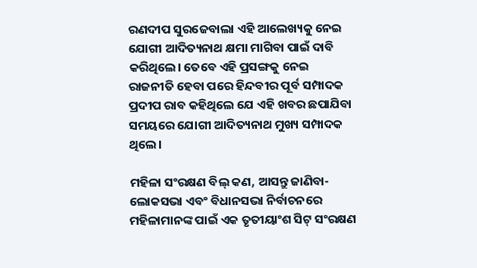ରଣଦୀପ ସୁରଜେବାଲା ଏହି ଆଲେଖ୍ୟକୁ ନେଇ ଯୋଗୀ ଆଦିତ୍ୟନାଥ କ୍ଷମା ମାଗିବା ପାଇଁ ଦାବି କରିଥିଲେ। ତେବେ ଏହି ପ୍ରସଙ୍ଗକୁ ନେଇ ରାଜନୀତି ହେବା ପରେ ହିନ୍ଦବୀର ପୂର୍ବ ସମ୍ପାଦକ ପ୍ରଦୀପ ରାବ କହିଥିଲେ ଯେ ଏହି ଖବର ଛପାଯିବା ସମୟରେ ଯୋଗୀ ଆଦିତ୍ୟନାଥ ମୁଖ୍ୟ ସମ୍ପାଦକ ଥିଲେ।

ମହିଳା ସଂରକ୍ଷଣ ବିଲ୍ କଣ, ଆସନ୍ତୁ ଜାଣିବା- ଲୋକସଭା ଏବଂ ବିଧାନସଭା ନିର୍ବାଚନରେ ମହିଳାମାନଙ୍କ ପାଇଁ ଏକ ତୃତୀୟାଂଶ ସିଟ୍ ସଂରକ୍ଷଣ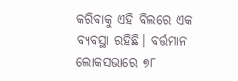କରିବାକୁ ଏହି ବିଲରେ ଏକ ବ୍ୟବସ୍ଥା ରହିଛି। ବର୍ତ୍ତମାନ ଲୋକସଭାରେ ୭୮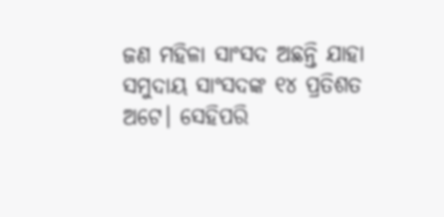ଜଣ ମହିଳା ସାଂସଦ ଅଛନ୍ତି ଯାହା ସମୁଦାୟ ସାଂସଦଙ୍କ ୧୪ ପ୍ରତିଶତ ଅଟେ। ସେହିପରି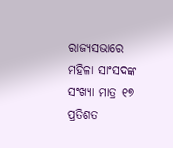ରାଜ୍ୟସଭାରେ ମହିଳା ସାଂସଦଙ୍କ ସଂଖ୍ୟା ମାତ୍ର ୧୭ ପ୍ରତିଶତ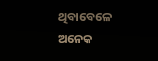ଥିବାବେଳେ ଅନେକ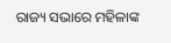ରାଜ୍ୟ ସଭାରେ ମହିଳାଙ୍କ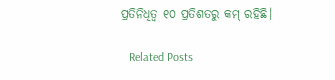ପ୍ରତିନିଧିତ୍ୱ ୧୦ ପ୍ରତିଶତରୁ କମ୍ ରହିଛି।

   Related Posts